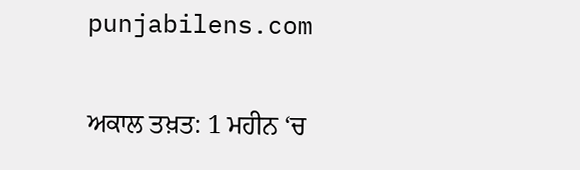punjabilens.com

ਅਕਾਲ ਤਖ਼ਤ: 1 ਮਹੀਨ ‘ਚ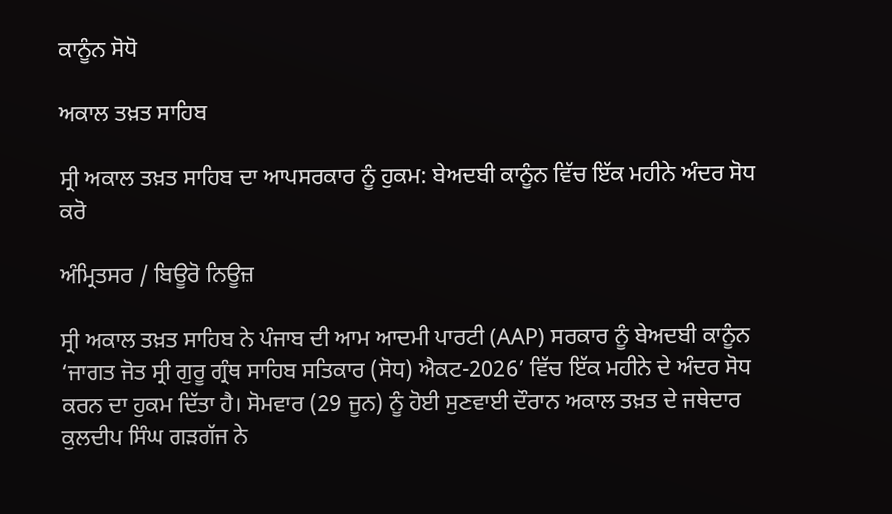ਕਾਨੂੰਨ ਸੋਧੋ

ਅਕਾਲ ਤਖ਼ਤ ਸਾਹਿਬ

ਸ੍ਰੀ ਅਕਾਲ ਤਖ਼ਤ ਸਾਹਿਬ ਦਾ ਆਪਸਰਕਾਰ ਨੂੰ ਹੁਕਮ: ਬੇਅਦਬੀ ਕਾਨੂੰਨ ਵਿੱਚ ਇੱਕ ਮਹੀਨੇ ਅੰਦਰ ਸੋਧ ਕਰੋ

ਅੰਮ੍ਰਿਤਸਰ / ਬਿਊਰੋ ਨਿਊਜ਼

ਸ੍ਰੀ ਅਕਾਲ ਤਖ਼ਤ ਸਾਹਿਬ ਨੇ ਪੰਜਾਬ ਦੀ ਆਮ ਆਦਮੀ ਪਾਰਟੀ (AAP) ਸਰਕਾਰ ਨੂੰ ਬੇਅਦਬੀ ਕਾਨੂੰਨ ‘ਜਾਗਤ ਜੋਤ ਸ੍ਰੀ ਗੁਰੂ ਗ੍ਰੰਥ ਸਾਹਿਬ ਸਤਿਕਾਰ (ਸੋਧ) ਐਕਟ-2026’ ਵਿੱਚ ਇੱਕ ਮਹੀਨੇ ਦੇ ਅੰਦਰ ਸੋਧ ਕਰਨ ਦਾ ਹੁਕਮ ਦਿੱਤਾ ਹੈ। ਸੋਮਵਾਰ (29 ਜੂਨ) ਨੂੰ ਹੋਈ ਸੁਣਵਾਈ ਦੌਰਾਨ ਅਕਾਲ ਤਖ਼ਤ ਦੇ ਜਥੇਦਾਰ ਕੁਲਦੀਪ ਸਿੰਘ ਗੜਗੱਜ ਨੇ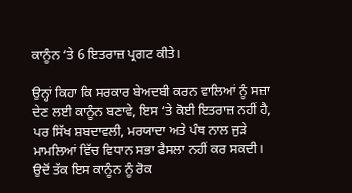ਕਾਨੂੰਨ ‘ਤੇ 6 ਇਤਰਾਜ਼ ਪ੍ਰਗਟ ਕੀਤੇ।

ਉਨ੍ਹਾਂ ਕਿਹਾ ਕਿ ਸਰਕਾਰ ਬੇਅਦਬੀ ਕਰਨ ਵਾਲਿਆਂ ਨੂੰ ਸਜ਼ਾ ਦੇਣ ਲਈ ਕਾਨੂੰਨ ਬਣਾਵੇ, ਇਸ ‘ਤੇ ਕੋਈ ਇਤਰਾਜ਼ ਨਹੀਂ ਹੈ, ਪਰ ਸਿੱਖ ਸ਼ਬਦਾਵਲੀ, ਮਰਯਾਦਾ ਅਤੇ ਪੰਥ ਨਾਲ ਜੁੜੇ ਮਾਮਲਿਆਂ ਵਿੱਚ ਵਿਧਾਨ ਸਭਾ ਫੈਸਲਾ ਨਹੀਂ ਕਰ ਸਕਦੀ। ਉਦੋਂ ਤੱਕ ਇਸ ਕਾਨੂੰਨ ਨੂੰ ਰੋਕ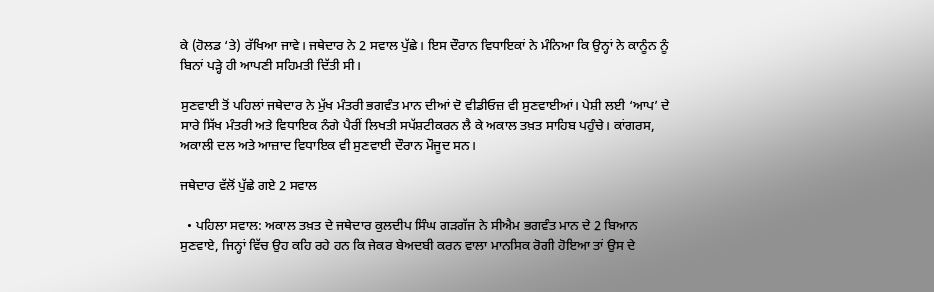ਕੇ (ਹੋਲਡ ‘ਤੇ) ਰੱਖਿਆ ਜਾਵੇ। ਜਥੇਦਾਰ ਨੇ 2 ਸਵਾਲ ਪੁੱਛੇ। ਇਸ ਦੌਰਾਨ ਵਿਧਾਇਕਾਂ ਨੇ ਮੰਨਿਆ ਕਿ ਉਨ੍ਹਾਂ ਨੇ ਕਾਨੂੰਨ ਨੂੰ ਬਿਨਾਂ ਪੜ੍ਹੇ ਹੀ ਆਪਣੀ ਸਹਿਮਤੀ ਦਿੱਤੀ ਸੀ।

ਸੁਣਵਾਈ ਤੋਂ ਪਹਿਲਾਂ ਜਥੇਦਾਰ ਨੇ ਮੁੱਖ ਮੰਤਰੀ ਭਗਵੰਤ ਮਾਨ ਦੀਆਂ ਦੋ ਵੀਡੀਓਜ਼ ਵੀ ਸੁਣਵਾਈਆਂ। ਪੇਸ਼ੀ ਲਈ ‘ਆਪ’ ਦੇ ਸਾਰੇ ਸਿੱਖ ਮੰਤਰੀ ਅਤੇ ਵਿਧਾਇਕ ਨੰਗੇ ਪੈਰੀਂ ਲਿਖਤੀ ਸਪੱਸ਼ਟੀਕਰਨ ਲੈ ਕੇ ਅਕਾਲ ਤਖ਼ਤ ਸਾਹਿਬ ਪਹੁੰਚੇ। ਕਾਂਗਰਸ, ਅਕਾਲੀ ਦਲ ਅਤੇ ਆਜ਼ਾਦ ਵਿਧਾਇਕ ਵੀ ਸੁਣਵਾਈ ਦੌਰਾਨ ਮੌਜੂਦ ਸਨ।

ਜਥੇਦਾਰ ਵੱਲੋਂ ਪੁੱਛੇ ਗਏ 2 ਸਵਾਲ

  • ਪਹਿਲਾ ਸਵਾਲ: ਅਕਾਲ ਤਖ਼ਤ ਦੇ ਜਥੇਦਾਰ ਕੁਲਦੀਪ ਸਿੰਘ ਗੜਗੱਜ ਨੇ ਸੀਐਮ ਭਗਵੰਤ ਮਾਨ ਦੇ 2 ਬਿਆਨ ਸੁਣਵਾਏ, ਜਿਨ੍ਹਾਂ ਵਿੱਚ ਉਹ ਕਹਿ ਰਹੇ ਹਨ ਕਿ ਜੇਕਰ ਬੇਅਦਬੀ ਕਰਨ ਵਾਲਾ ਮਾਨਸਿਕ ਰੋਗੀ ਹੋਇਆ ਤਾਂ ਉਸ ਦੇ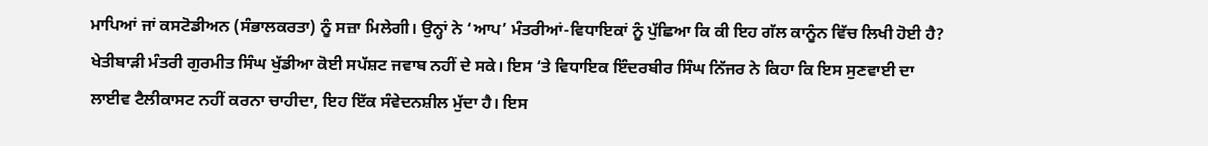ਮਾਪਿਆਂ ਜਾਂ ਕਸਟੋਡੀਅਨ (ਸੰਭਾਲਕਰਤਾ) ਨੂੰ ਸਜ਼ਾ ਮਿਲੇਗੀ। ਉਨ੍ਹਾਂ ਨੇ ‘ਆਪ’ ਮੰਤਰੀਆਂ-ਵਿਧਾਇਕਾਂ ਨੂੰ ਪੁੱਛਿਆ ਕਿ ਕੀ ਇਹ ਗੱਲ ਕਾਨੂੰਨ ਵਿੱਚ ਲਿਖੀ ਹੋਈ ਹੈ? ਖੇਤੀਬਾੜੀ ਮੰਤਰੀ ਗੁਰਮੀਤ ਸਿੰਘ ਖੁੱਡੀਆ ਕੋਈ ਸਪੱਸ਼ਟ ਜਵਾਬ ਨਹੀਂ ਦੇ ਸਕੇ। ਇਸ ‘ਤੇ ਵਿਧਾਇਕ ਇੰਦਰਬੀਰ ਸਿੰਘ ਨਿੱਜਰ ਨੇ ਕਿਹਾ ਕਿ ਇਸ ਸੁਣਵਾਈ ਦਾ ਲਾਈਵ ਟੈਲੀਕਾਸਟ ਨਹੀਂ ਕਰਨਾ ਚਾਹੀਦਾ, ਇਹ ਇੱਕ ਸੰਵੇਦਨਸ਼ੀਲ ਮੁੱਦਾ ਹੈ। ਇਸ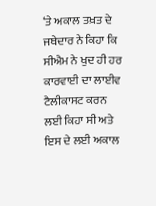‘ਤੇ ਅਕਾਲ ਤਖ਼ਤ ਦੇ ਜਥੇਦਾਰ ਨੇ ਕਿਹਾ ਕਿ ਸੀਐਮ ਨੇ ਖੁਦ ਹੀ ਹਰ ਕਾਰਵਾਈ ਦਾ ਲਾਈਵ ਟੈਲੀਕਾਸਟ ਕਰਨ ਲਈ ਕਿਹਾ ਸੀ ਅਤੇ ਇਸ ਦੇ ਲਈ ਅਕਾਲ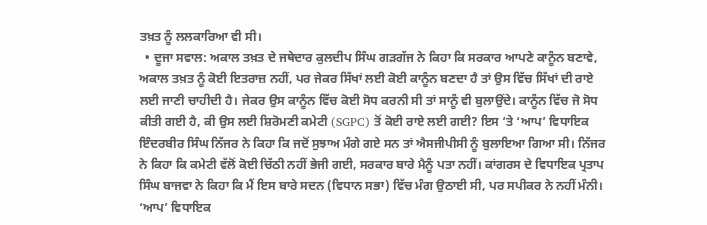ਤਖ਼ਤ ਨੂੰ ਲਲਕਾਰਿਆ ਵੀ ਸੀ।
  • ਦੂਜਾ ਸਵਾਲ: ਅਕਾਲ ਤਖ਼ਤ ਦੇ ਜਥੇਦਾਰ ਕੁਲਦੀਪ ਸਿੰਘ ਗੜਗੱਜ ਨੇ ਕਿਹਾ ਕਿ ਸਰਕਾਰ ਆਪਣੇ ਕਾਨੂੰਨ ਬਣਾਵੇ, ਅਕਾਲ ਤਖ਼ਤ ਨੂੰ ਕੋਈ ਇਤਰਾਜ਼ ਨਹੀਂ, ਪਰ ਜੇਕਰ ਸਿੱਖਾਂ ਲਈ ਕੋਈ ਕਾਨੂੰਨ ਬਣਦਾ ਹੈ ਤਾਂ ਉਸ ਵਿੱਚ ਸਿੱਖਾਂ ਦੀ ਰਾਏ ਲਈ ਜਾਣੀ ਚਾਹੀਦੀ ਹੈ। ਜੇਕਰ ਉਸ ਕਾਨੂੰਨ ਵਿੱਚ ਕੋਈ ਸੋਧ ਕਰਨੀ ਸੀ ਤਾਂ ਸਾਨੂੰ ਵੀ ਬੁਲਾਉਂਦੇ। ਕਾਨੂੰਨ ਵਿੱਚ ਜੋ ਸੋਧ ਕੀਤੀ ਗਈ ਹੈ, ਕੀ ਉਸ ਲਈ ਸ਼ਿਰੋਮਣੀ ਕਮੇਟੀ (SGPC) ਤੋਂ ਕੋਈ ਰਾਏ ਲਈ ਗਈ? ਇਸ ‘ਤੇ ‘ਆਪ’ ਵਿਧਾਇਕ ਇੰਦਰਬੀਰ ਸਿੰਘ ਨਿੱਜਰ ਨੇ ਕਿਹਾ ਕਿ ਜਦੋਂ ਸੁਝਾਅ ਮੰਗੇ ਗਏ ਸਨ ਤਾਂ ਐਸਜੀਪੀਸੀ ਨੂੰ ਬੁਲਾਇਆ ਗਿਆ ਸੀ। ਨਿੱਜਰ ਨੇ ਕਿਹਾ ਕਿ ਕਮੇਟੀ ਵੱਲੋਂ ਕੋਈ ਚਿੱਠੀ ਨਹੀਂ ਭੇਜੀ ਗਈ, ਸਰਕਾਰ ਬਾਰੇ ਮੈਨੂੰ ਪਤਾ ਨਹੀਂ। ਕਾਂਗਰਸ ਦੇ ਵਿਧਾਇਕ ਪ੍ਰਤਾਪ ਸਿੰਘ ਬਾਜਵਾ ਨੇ ਕਿਹਾ ਕਿ ਮੈਂ ਇਸ ਬਾਰੇ ਸਦਨ (ਵਿਧਾਨ ਸਭਾ) ਵਿੱਚ ਮੰਗ ਉਠਾਈ ਸੀ, ਪਰ ਸਪੀਕਰ ਨੇ ਨਹੀਂ ਮੰਨੀ। ‘ਆਪ’ ਵਿਧਾਇਕ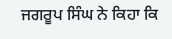ਜਗਰੂਪ ਸਿੰਘ ਨੇ ਕਿਹਾ ਕਿ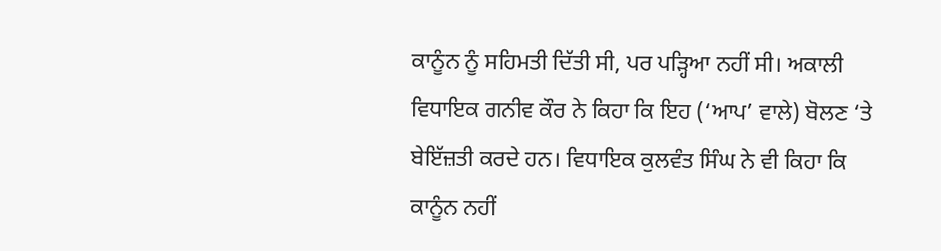ਕਾਨੂੰਨ ਨੂੰ ਸਹਿਮਤੀ ਦਿੱਤੀ ਸੀ, ਪਰ ਪੜ੍ਹਿਆ ਨਹੀਂ ਸੀ। ਅਕਾਲੀ ਵਿਧਾਇਕ ਗਨੀਵ ਕੌਰ ਨੇ ਕਿਹਾ ਕਿ ਇਹ (‘ਆਪ’ ਵਾਲੇ) ਬੋਲਣ ‘ਤੇ ਬੇਇੱਜ਼ਤੀ ਕਰਦੇ ਹਨ। ਵਿਧਾਇਕ ਕੁਲਵੰਤ ਸਿੰਘ ਨੇ ਵੀ ਕਿਹਾ ਕਿ ਕਾਨੂੰਨ ਨਹੀਂ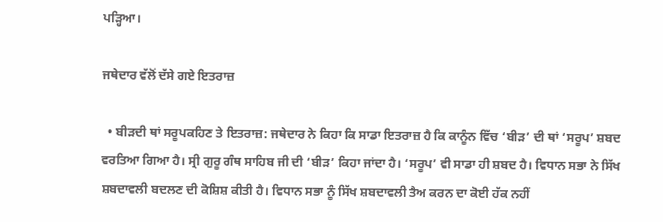ਪੜ੍ਹਿਆ।

ਜਥੇਦਾਰ ਵੱਲੋਂ ਦੱਸੇ ਗਏ ਇਤਰਾਜ਼

  • ਬੀੜਦੀ ਥਾਂ ਸਰੂਪਕਹਿਣ ਤੇ ਇਤਰਾਜ਼: ਜਥੇਦਾਰ ਨੇ ਕਿਹਾ ਕਿ ਸਾਡਾ ਇਤਰਾਜ਼ ਹੈ ਕਿ ਕਾਨੂੰਨ ਵਿੱਚ ‘ਬੀੜ’ ਦੀ ਥਾਂ ‘ਸਰੂਪ’ ਸ਼ਬਦ ਵਰਤਿਆ ਗਿਆ ਹੈ। ਸ੍ਰੀ ਗੁਰੂ ਗੰਥ ਸਾਹਿਬ ਜੀ ਦੀ ‘ਬੀੜ’ ਕਿਹਾ ਜਾਂਦਾ ਹੈ। ‘ਸਰੂਪ’ ਵੀ ਸਾਡਾ ਹੀ ਸ਼ਬਦ ਹੈ। ਵਿਧਾਨ ਸਭਾ ਨੇ ਸਿੱਖ ਸ਼ਬਦਾਵਲੀ ਬਦਲਣ ਦੀ ਕੋਸ਼ਿਸ਼ ਕੀਤੀ ਹੈ। ਵਿਧਾਨ ਸਭਾ ਨੂੰ ਸਿੱਖ ਸ਼ਬਦਾਵਲੀ ਤੈਅ ਕਰਨ ਦਾ ਕੋਈ ਹੱਕ ਨਹੀਂ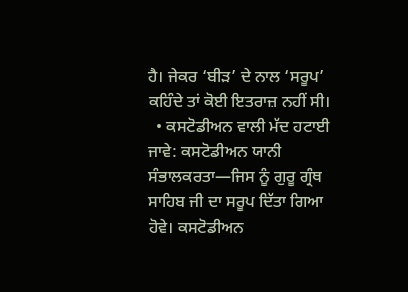ਹੈ। ਜੇਕਰ ‘ਬੀੜ’ ਦੇ ਨਾਲ ‘ਸਰੂਪ’ ਕਹਿੰਦੇ ਤਾਂ ਕੋਈ ਇਤਰਾਜ਼ ਨਹੀਂ ਸੀ।
  • ਕਸਟੋਡੀਅਨ ਵਾਲੀ ਮੱਦ ਹਟਾਈ ਜਾਵੇ: ਕਸਟੋਡੀਅਨ ਯਾਨੀ ਸੰਭਾਲਕਰਤਾ—ਜਿਸ ਨੂੰ ਗੁਰੂ ਗ੍ਰੰਥ ਸਾਹਿਬ ਜੀ ਦਾ ਸਰੂਪ ਦਿੱਤਾ ਗਿਆ ਹੋਵੇ। ਕਸਟੋਡੀਅਨ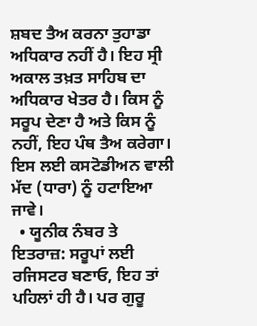ਸ਼ਬਦ ਤੈਅ ਕਰਨਾ ਤੁਹਾਡਾ ਅਧਿਕਾਰ ਨਹੀਂ ਹੈ। ਇਹ ਸ੍ਰੀ ਅਕਾਲ ਤਖ਼ਤ ਸਾਹਿਬ ਦਾ ਅਧਿਕਾਰ ਖੇਤਰ ਹੈ। ਕਿਸ ਨੂੰ ਸਰੂਪ ਦੇਣਾ ਹੈ ਅਤੇ ਕਿਸ ਨੂੰ ਨਹੀਂ, ਇਹ ਪੰਥ ਤੈਅ ਕਰੇਗਾ। ਇਸ ਲਈ ਕਸਟੋਡੀਅਨ ਵਾਲੀ ਮੱਦ (ਧਾਰਾ) ਨੂੰ ਹਟਾਇਆ ਜਾਵੇ।
  • ਯੂਨੀਕ ਨੰਬਰ ਤੇ ਇਤਰਾਜ਼: ਸਰੂਪਾਂ ਲਈ ਰਜਿਸਟਰ ਬਣਾਓ, ਇਹ ਤਾਂ ਪਹਿਲਾਂ ਹੀ ਹੈ। ਪਰ ਗੁਰੂ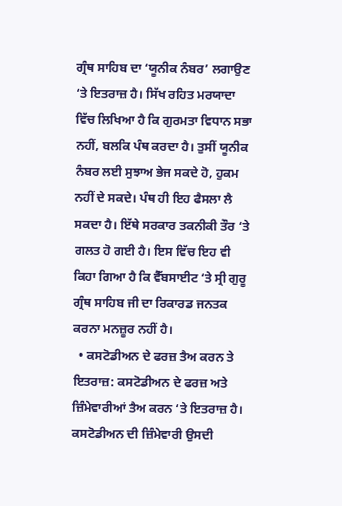ਗ੍ਰੰਥ ਸਾਹਿਬ ਦਾ ‘ਯੂਨੀਕ ਨੰਬਰ’ ਲਗਾਉਣ ‘ਤੇ ਇਤਰਾਜ਼ ਹੈ। ਸਿੱਖ ਰਹਿਤ ਮਰਯਾਦਾ ਵਿੱਚ ਲਿਖਿਆ ਹੈ ਕਿ ਗੁਰਮਤਾ ਵਿਧਾਨ ਸਭਾ ਨਹੀਂ, ਬਲਕਿ ਪੰਥ ਕਰਦਾ ਹੈ। ਤੁਸੀਂ ਯੂਨੀਕ ਨੰਬਰ ਲਈ ਸੁਝਾਅ ਭੇਜ ਸਕਦੇ ਹੋ, ਹੁਕਮ ਨਹੀਂ ਦੇ ਸਕਦੇ। ਪੰਥ ਹੀ ਇਹ ਫੈਸਲਾ ਲੈ ਸਕਦਾ ਹੈ। ਇੱਥੇ ਸਰਕਾਰ ਤਕਨੀਕੀ ਤੌਰ ‘ਤੇ ਗਲਤ ਹੋ ਗਈ ਹੈ। ਇਸ ਵਿੱਚ ਇਹ ਵੀ ਕਿਹਾ ਗਿਆ ਹੈ ਕਿ ਵੈੱਬਸਾਈਟ ‘ਤੇ ਸ੍ਰੀ ਗੁਰੂ ਗ੍ਰੰਥ ਸਾਹਿਬ ਜੀ ਦਾ ਰਿਕਾਰਡ ਜਨਤਕ ਕਰਨਾ ਮਨਜ਼ੂਰ ਨਹੀਂ ਹੈ।
  • ਕਸਟੋਡੀਅਨ ਦੇ ਫਰਜ਼ ਤੈਅ ਕਰਨ ਤੇ ਇਤਰਾਜ਼: ਕਸਟੋਡੀਅਨ ਦੇ ਫਰਜ਼ ਅਤੇ ਜ਼ਿੰਮੇਵਾਰੀਆਂ ਤੈਅ ਕਰਨ ‘ਤੇ ਇਤਰਾਜ਼ ਹੈ। ਕਸਟੋਡੀਅਨ ਦੀ ਜ਼ਿੰਮੇਵਾਰੀ ਉਸਦੀ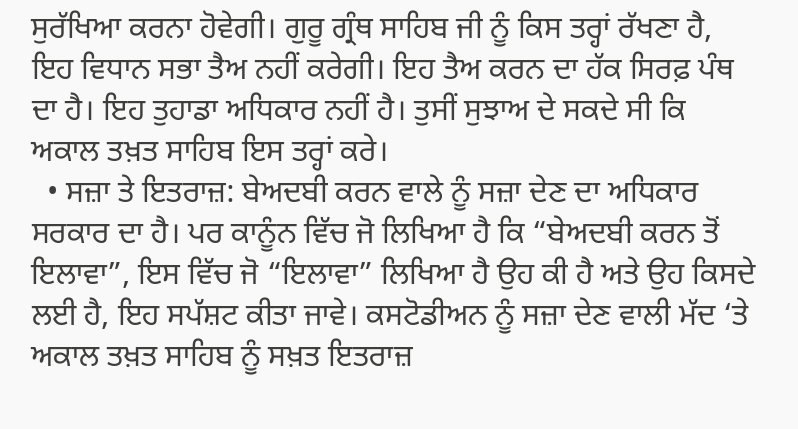ਸੁਰੱਖਿਆ ਕਰਨਾ ਹੋਵੇਗੀ। ਗੁਰੂ ਗ੍ਰੰਥ ਸਾਹਿਬ ਜੀ ਨੂੰ ਕਿਸ ਤਰ੍ਹਾਂ ਰੱਖਣਾ ਹੈ, ਇਹ ਵਿਧਾਨ ਸਭਾ ਤੈਅ ਨਹੀਂ ਕਰੇਗੀ। ਇਹ ਤੈਅ ਕਰਨ ਦਾ ਹੱਕ ਸਿਰਫ਼ ਪੰਥ ਦਾ ਹੈ। ਇਹ ਤੁਹਾਡਾ ਅਧਿਕਾਰ ਨਹੀਂ ਹੈ। ਤੁਸੀਂ ਸੁਝਾਅ ਦੇ ਸਕਦੇ ਸੀ ਕਿ ਅਕਾਲ ਤਖ਼ਤ ਸਾਹਿਬ ਇਸ ਤਰ੍ਹਾਂ ਕਰੇ।
  • ਸਜ਼ਾ ਤੇ ਇਤਰਾਜ਼: ਬੇਅਦਬੀ ਕਰਨ ਵਾਲੇ ਨੂੰ ਸਜ਼ਾ ਦੇਣ ਦਾ ਅਧਿਕਾਰ ਸਰਕਾਰ ਦਾ ਹੈ। ਪਰ ਕਾਨੂੰਨ ਵਿੱਚ ਜੋ ਲਿਖਿਆ ਹੈ ਕਿ “ਬੇਅਦਬੀ ਕਰਨ ਤੋਂ ਇਲਾਵਾ”, ਇਸ ਵਿੱਚ ਜੋ “ਇਲਾਵਾ” ਲਿਖਿਆ ਹੈ ਉਹ ਕੀ ਹੈ ਅਤੇ ਉਹ ਕਿਸਦੇ ਲਈ ਹੈ, ਇਹ ਸਪੱਸ਼ਟ ਕੀਤਾ ਜਾਵੇ। ਕਸਟੋਡੀਅਨ ਨੂੰ ਸਜ਼ਾ ਦੇਣ ਵਾਲੀ ਮੱਦ ‘ਤੇ ਅਕਾਲ ਤਖ਼ਤ ਸਾਹਿਬ ਨੂੰ ਸਖ਼ਤ ਇਤਰਾਜ਼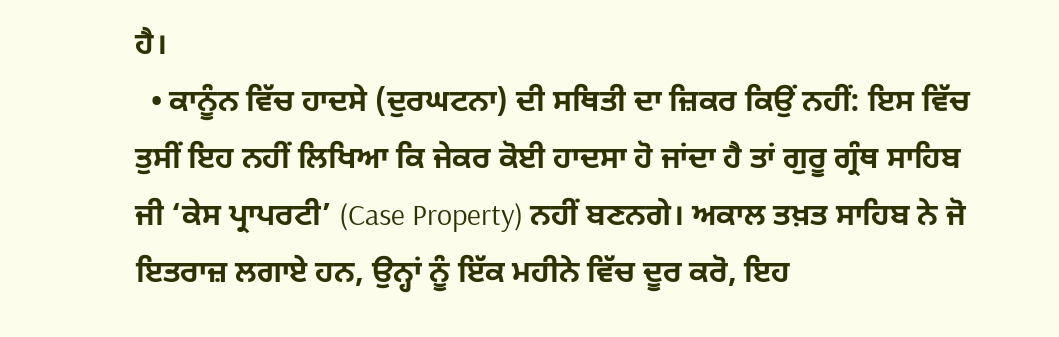ਹੈ।
  • ਕਾਨੂੰਨ ਵਿੱਚ ਹਾਦਸੇ (ਦੁਰਘਟਨਾ) ਦੀ ਸਥਿਤੀ ਦਾ ਜ਼ਿਕਰ ਕਿਉਂ ਨਹੀਂ: ਇਸ ਵਿੱਚ ਤੁਸੀਂ ਇਹ ਨਹੀਂ ਲਿਖਿਆ ਕਿ ਜੇਕਰ ਕੋਈ ਹਾਦਸਾ ਹੋ ਜਾਂਦਾ ਹੈ ਤਾਂ ਗੁਰੂ ਗ੍ਰੰਥ ਸਾਹਿਬ ਜੀ ‘ਕੇਸ ਪ੍ਰਾਪਰਟੀ’ (Case Property) ਨਹੀਂ ਬਣਨਗੇ। ਅਕਾਲ ਤਖ਼ਤ ਸਾਹਿਬ ਨੇ ਜੋ ਇਤਰਾਜ਼ ਲਗਾਏ ਹਨ, ਉਨ੍ਹਾਂ ਨੂੰ ਇੱਕ ਮਹੀਨੇ ਵਿੱਚ ਦੂਰ ਕਰੋ, ਇਹ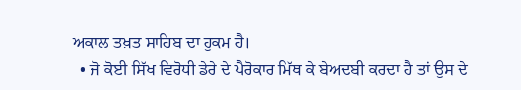ਅਕਾਲ ਤਖ਼ਤ ਸਾਹਿਬ ਦਾ ਹੁਕਮ ਹੈ।
  • ਜੋ ਕੋਈ ਸਿੱਖ ਵਿਰੋਧੀ ਡੇਰੇ ਦੇ ਪੈਰੋਕਾਰ ਮਿੱਥ ਕੇ ਬੇਅਦਬੀ ਕਰਦਾ ਹੈ ਤਾਂ ਉਸ ਦੇ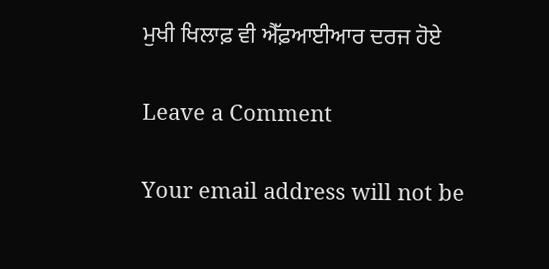ਮੁਖੀ ਖਿਲਾਫ਼ ਵੀ ਐੱਫ਼ਆਈਆਰ ਦਰਜ ਹੋਏ

Leave a Comment

Your email address will not be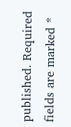published. Required fields are marked *